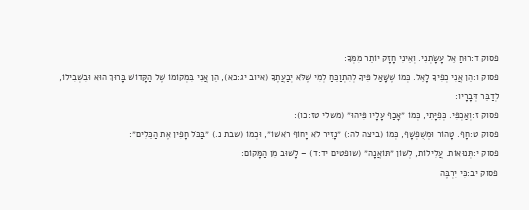פסוק ד:רוּחַ אֵל עָשָׂתְנִי. וְאֵינִי חָזָק יוֹתֵר מִמְּךָ:
פסוק ו:הֵן אֲנִי כְפִיךָ לָאֵל. כְּמוֹ שֶׁשָּׁאַל פִּיךָ לְהִתְוַכֵּחַ לְמִי שֶׁלֹּא יְבַעֲתֶךָ (איוב יג:כא), הֵן אֲנִי בִּמְקוֹמוֹ שֶׁל הַקָּדוֹשׁ בָּרוּךְ הוּא וּבִשְׁבִילוֹ, לְדַבֵּר דְּבָרָיו:
פסוק ז:וְאַכְפִּי. כְּפִיָּתִי, כְּמוֹ ״אָכַף עָלָיו פִּיהוּ״ (משלי טז:כו):
פסוק ט:חָף. טָהוֹר וּמְשֻׁפְשָׁף, כְּמוֹ (ביצה לה:) ״נָזִיר לֹא יָחוֹף רֹאשׁוֹ״, וּכְמוֹ (שבת נ.) ״בַּכֹּל חָפִין אֶת הַכֵּלִים״:
פסוק י:תְּנוּאוֹת. עֲלִילוֹת, לְשׁוֹן ״תּוֹאֲנָה״ (שופטים יד:ד) – לָשׁוּב מִן הַמָּקוֹם:
פסוק יב:כִּי יִרְבֶּה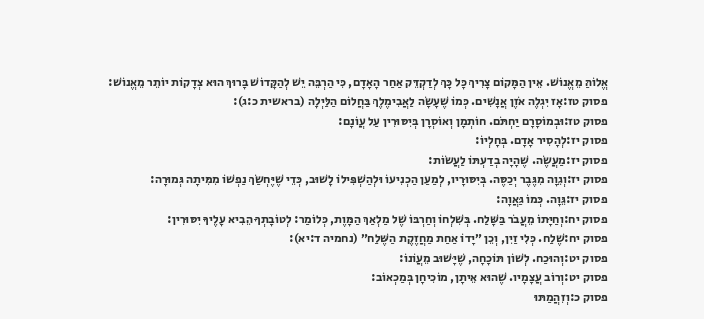אֱלוֹהַּ מֵאֱנוֹשׁ. אֵין הַמָּקוֹם צָרִיךְ כָּל כָּךְ לְדַקְדֵּק אַחַר הָאָדָם, כִּי הַרְבֵּה יֵשׁ לְהַקָּדוֹשׁ בָּרוּךְ הוּא צְדָקוֹת יוֹתֵר מֵאֱנוֹשׁ:
פסוק טז:אָז יִגְלֶה אֹזֶן אֲנָשִׁים. כְּמוֹ שֶׁעָשָׂה לַאֲבִימֶלֶךְ בַּחֲלוֹם הַלַּיְלָה (בראשית כ:ג):
פסוק טז:וּבְמוֹסָרָם יַחְתֹּם. חוֹתְמָן וְאוֹסְרָן בְּיִסּוּרִין עַל עֲוֹנָם:
פסוק יז:לְהָסִיר אָדָם. בְּחָלְיוֹ:
פסוק יז:מַעֲשֶׂה. שֶׁהָיָה בְדַעְתּוֹ לַעֲשׂוֹת:
פסוק יז:וְגֵוָה מִגֶּבֶר יְכַסֶּה. בְּיִסּוּרָיו, לְמַעַן הַכְנִיעוֹ וּלְהַשְׁפִּילוֹ לָשׁוּב, כְּדֵי שֶׁיֶּחְשַׂךְ נַפְשׁוֹ מִמִּיתָה גְּמוּרָה:
פסוק יז:גֵּוָה. כְּמוֹ גַּאֲוָה:
פסוק יח:וְחַיָּתוֹ מֵעֲבֹר בַּשָּׁלַח. בְּשִׁלְחוֹ וְחַרְבּוֹ שֶׁל מַלְאַךְ הַמָּוֶת, כְּלוֹמַר: לְטוֹבָתְךָ הֵבִיא עָלֶיךָ יִסּוּרִין:
פסוק יח:שֶׁלַח. כְּלִי זַיִן, וְכֵן ״יָדוֹ אַחַת מַחֲזֶקֶת הַשֶּׁלַח״ (נחמיה ד:יא):
פסוק יט:וְהוּכַח. לְשׁוֹן תּוֹכָחָה, שֶׁיָּשׁוּב מֵעֲוֹנוֹ:
פסוק יט:וְרוֹב עֲצָמָיו. שֶׁהוּא אֵיתָן, מוֹכִיחָן בְּמַכְאוֹב:
פסוק כ:וְזִהֲמַתּוּ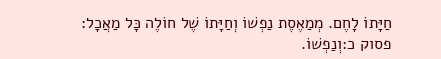חַיָּתוֹ לָחֶם. מְמַאֶסֶת נַפְשׁוֹ וְחַיָּתוֹ שֶׁל חוֹלֶה כָּל מַאֲכָל:
פסוק כ:וְנַפְשׁוֹ.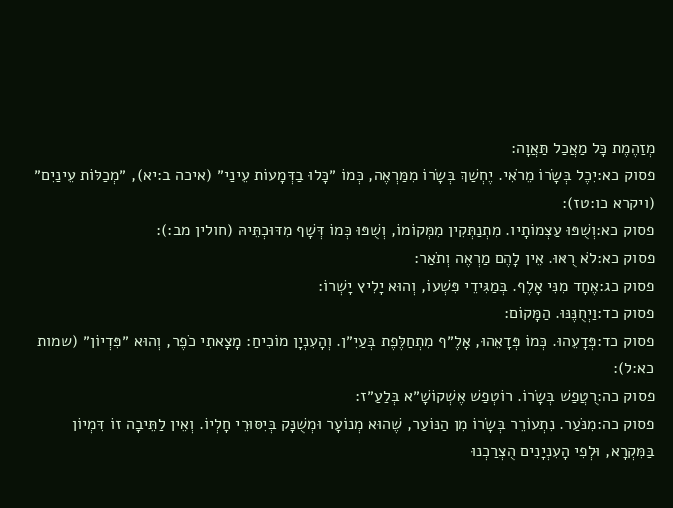מְזַהֶמֶת כָּל מַאֲכַל תַּאֲוָה:
פסוק כא:יִכֶל בְּשָׂרוֹ מֵרֹאִי. יֶחְשַׁךְ בְּשָׂרוֹ מִמַּרְאֶה, כְּמוֹ ״כָּלוּ בַדְּמָעוֹת עֵינַי״ (איכה ב:יא), ״מְכַלּוֹת עֵינַיִם״ (ויקרא כו:טז):
פסוק כא:וְשֻׁפּוּ עַצְמוֹתָיו. מִתְנַתְּקִין מִמְּקוֹמוֹ, וְשֻׁפּוּ כְּמוֹ דְּשָׁף מִדּוּכְתֵּיהּ (חולין מב:):
פסוק כא:לֹא רֻאּוּ. אֵין לָהֶם מַרְאֶה וְתֹאַר:
פסוק כג:אֶחָד מִנִּי אָלֶף. בְּמַגִּידֵי פִּשְׁעוֹ, וְהוּא יָלִיץ יָשְׁרוֹ:
פסוק כד:וַיְחֻנֶּנּוּ. הַמָּקוֹם:
פסוק כד:פְּדָעֵהוּ. כְּמוֹ פְּדָאֵהוּ, אָלֶ״ף מִתְחַלֶּפֶת בְּעַיִ״ן. וְהָעִנְיָן מוֹכִיחַ: מָצָאתִי כֹפֶר, וְהוּא ״פִּדְיוֹן״ (שמות כא:ל):
פסוק כה:רֻטֲפַשׁ בְּשָׂרוֹ. רוֹטְפַשׁ אֶשְׁקוֹשָׁ״א בְּלַעַ״ז:
פסוק כה:מִנֹּעַר. נִתְעוֹרֵר בְּשָׂרוֹ מִן הַנּוֹעַר, שֶׁהוּא מְנוֹעָר וּמְשֻׁנָּק בְּיִסּוּרֵי חָלְיוֹ. וְאֵין לַתֵּיבָה זוֹ דִּמְיוֹן בַּמִּקְרָא, וּלְפִי הָעִנְיָנִים הֻצְרַכְנוּ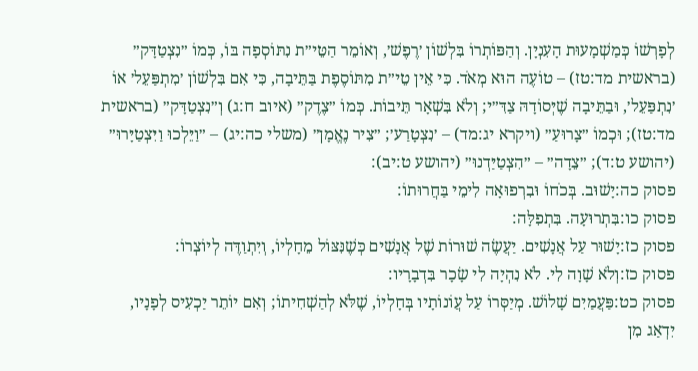לְפָרְשׁוֹ כְּמַשְׁמָעוּת הָעִנְיָן. וְהַפּוֹתְרוֹ בִּלְשׁוֹן ׳רֶפֶשׁ׳, וְאוֹמֵר הַטֵּי״ת נִתּוֹסְפָה בּוֹ, כְּמוֹ ״נִצְטַדָּק״ (בראשית מד:טז) – טוֹעֶה הוּא מְאֹד. כִּי אֵין טֵי״ת מִתּוֹסֶפֶת בַּתֵּיבָה, כִּי אִם בִּלְשׁוֹן ׳מִתְפַּעֵל׳ אוֹ ׳נִתְפַּעֵל׳, וּבַתֵּיבָה שֶׁיְּסוֹדָהּ צַדִּ״י; וְלֹא בִּשְׁאָר תֵּיבוֹת. כְּמוֹ ״צֶדֶק״ (איוב ח:ג) וְ״נִצְטַדָּק״ (בראשית מד:טז); וּכְמוֹ ״צָרוּעַ״ (ויקרא יג:מד) – ׳נִצְטָרַע׳; ״צִיר נֶאֱמָן״ (משלי כה:יג) – ״וַיֵּלְכוּ וַיִּצְטַיָּרוּ״ (יהושע ט:ד); ״צֵדָה״ – ״הִצְטַיַּדְנוּ״ (יהושע ט:יב):
פסוק כה:יָשׁוּב. בְּכֹחוֹ וּבִרְפוּאָה לִימֵי בַּחֲרוּתוֹ:
פסוק כו:בִּתְרוּעָה. בִּתְפִלָּה:
פסוק כז:יָשׁוּר עַל אֲנָשִׁים. יַעֲשֶׂה שׁוּרוֹת שֶׁל אֲנָשִׁים כְּשֶׁנִּצּוֹל מֵחָלְיוֹ, וְיִתְוַדֶּה לְיוֹצְרוֹ:
פסוק כז:וְלֹא שָׁוָה לִי. לֹא נִהְיָה לִי שָׂכָר בִּדְבָרָיו:
פסוק כט:פַּעֲמַיִם שָׁלוֹשׁ. מְיַסְּרוֹ עַל עֲוֹנוֹתָיו בְּחָלְיוֹ, שֶׁלֹּא לְהַשְׁחִיתוֹ; וְאִם יוֹתֵר יַכְעִיס לְפָנָיו, יִדְאַג מִן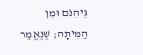גֵּיהִנֹּם וּמִן הַמִּיתָה; שֶׁנֶּאֱמַר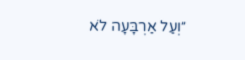״וְעַל אַרְבָּעָה לֹא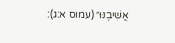אֲשִׁיבֶנּוּ״ (עמוס א:ג):